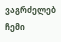ვაგრძელებ ჩემი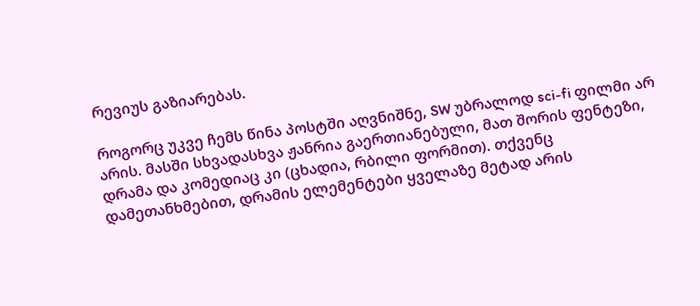რევიუს გაზიარებას.

როგორც უკვე ჩემს წინა პოსტში აღვნიშნე, SW უბრალოდ sci-fi ფილმი არ არის. მასში სხვადასხვა ჟანრია გაერთიანებული, მათ შორის ფენტეზი, დრამა და კომედიაც კი (ცხადია, რბილი ფორმით). თქვენც დამეთანხმებით, დრამის ელემენტები ყველაზე მეტად არის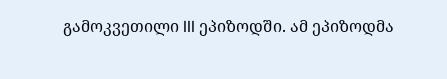გამოკვეთილი III ეპიზოდში. ამ ეპიზოდმა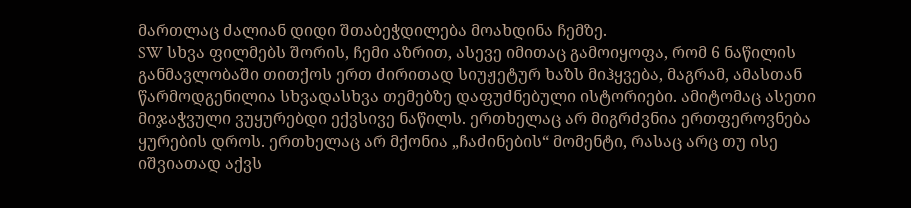მართლაც ძალიან დიდი შთაბეჭდილება მოახდინა ჩემზე.
SW სხვა ფილმებს შორის, ჩემი აზრით, ასევე იმითაც გამოიყოფა, რომ 6 ნაწილის განმავლობაში თითქოს ერთ ძირითად სიუჟეტურ ხაზს მიჰყვება, მაგრამ, ამასთან წარმოდგენილია სხვადასხვა თემებზე დაფუძნებული ისტორიები. ამიტომაც ასეთი მიჯაჭვული ვუყურებდი ექვსივე ნაწილს. ერთხელაც არ მიგრძვნია ერთფეროვნება ყურების დროს. ერთხელაც არ მქონია „ჩაძინების“ მომენტი, რასაც არც თუ ისე იშვიათად აქვს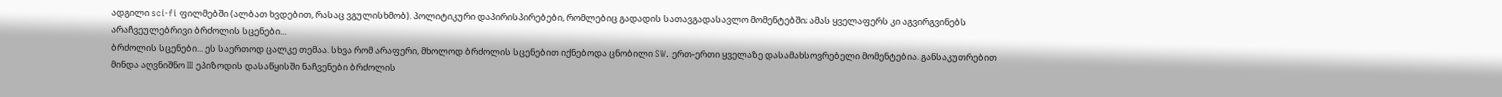ადგილი sci-fi ფილმებში (ალბათ ხვდებით, რასაც ვგულისხმობ). პოლიტიკური დაპირისპირებები, რომლებიც გადადის სათავგადასავლო მომენტებში; ამას ყველაფერს კი აგვირგვინებს არაჩვეულებრივი ბრძოლის სცენები...
ბრძოლის სცენები... ეს საერთოდ ცალკე თემაა. სხვა რომ არაფერი, მხოლოდ ბრძოლის სცენებით იქნებოდა ცნობილი SW. ერთ-ერთი ყველაზე დასამახსოვრებელი მომენტებია. განსაკუთრებით მინდა აღვნიშნო III ეპიზოდის დასაწყისში ნაჩვენები ბრძოლის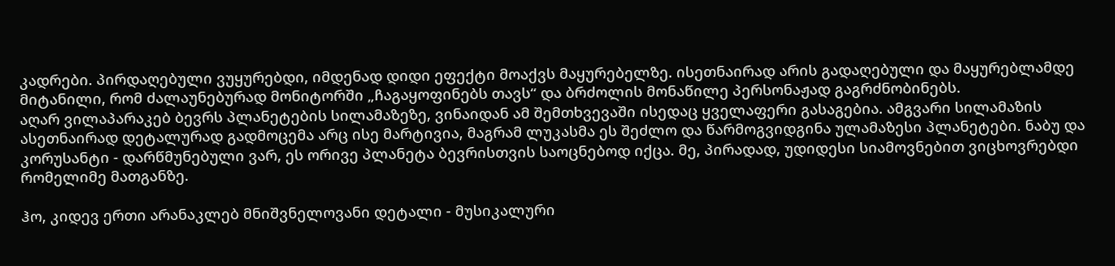კადრები. პირდაღებული ვუყურებდი, იმდენად დიდი ეფექტი მოაქვს მაყურებელზე. ისეთნაირად არის გადაღებული და მაყურებლამდე მიტანილი, რომ ძალაუნებურად მონიტორში „ჩაგაყოფინებს თავს“ და ბრძოლის მონაწილე პერსონაჟად გაგრძნობინებს.
აღარ ვილაპარაკებ ბევრს პლანეტების სილამაზეზე, ვინაიდან ამ შემთხვევაში ისედაც ყველაფერი გასაგებია. ამგვარი სილამაზის ასეთნაირად დეტალურად გადმოცემა არც ისე მარტივია, მაგრამ ლუკასმა ეს შეძლო და წარმოგვიდგინა ულამაზესი პლანეტები. ნაბუ და კორუსანტი - დარწმუნებული ვარ, ეს ორივე პლანეტა ბევრისთვის საოცნებოდ იქცა. მე, პირადად, უდიდესი სიამოვნებით ვიცხოვრებდი რომელიმე მათგანზე.

ჰო, კიდევ ერთი არანაკლებ მნიშვნელოვანი დეტალი - მუსიკალური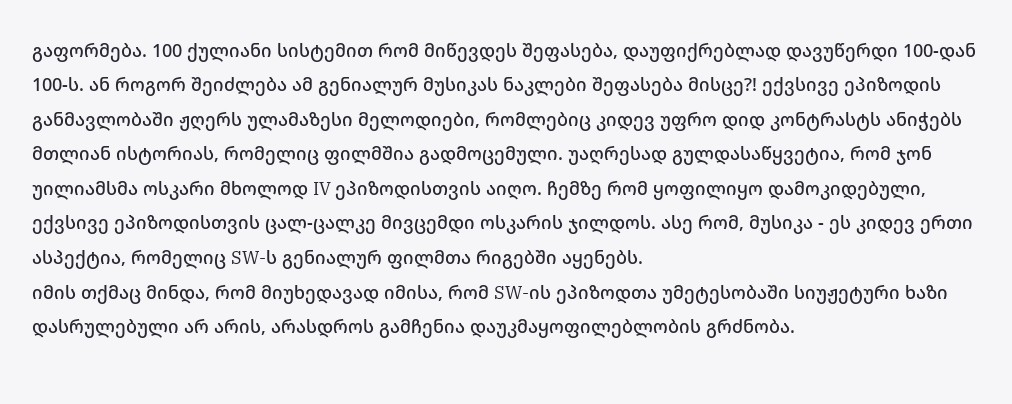გაფორმება. 100 ქულიანი სისტემით რომ მიწევდეს შეფასება, დაუფიქრებლად დავუწერდი 100-დან 100-ს. ან როგორ შეიძლება ამ გენიალურ მუსიკას ნაკლები შეფასება მისცე?! ექვსივე ეპიზოდის განმავლობაში ჟღერს ულამაზესი მელოდიები, რომლებიც კიდევ უფრო დიდ კონტრასტს ანიჭებს მთლიან ისტორიას, რომელიც ფილმშია გადმოცემული. უაღრესად გულდასაწყვეტია, რომ ჯონ უილიამსმა ოსკარი მხოლოდ IV ეპიზოდისთვის აიღო. ჩემზე რომ ყოფილიყო დამოკიდებული, ექვსივე ეპიზოდისთვის ცალ-ცალკე მივცემდი ოსკარის ჯილდოს. ასე რომ, მუსიკა - ეს კიდევ ერთი ასპექტია, რომელიც SW-ს გენიალურ ფილმთა რიგებში აყენებს.
იმის თქმაც მინდა, რომ მიუხედავად იმისა, რომ SW-ის ეპიზოდთა უმეტესობაში სიუჟეტური ხაზი დასრულებული არ არის, არასდროს გამჩენია დაუკმაყოფილებლობის გრძნობა.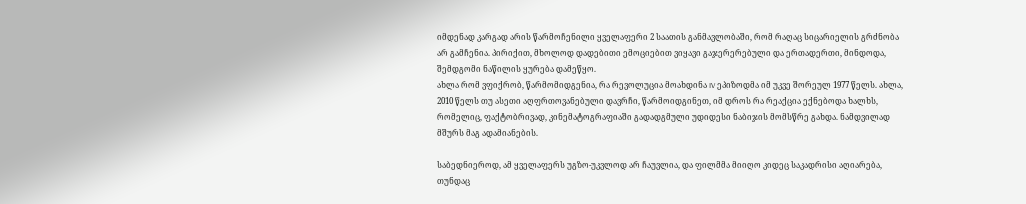იმდენად კარგად არის წარმოჩენილი ყველაფერი 2 საათის განმავლობაში, რომ რაღაც სიცარიელის გრძნობა არ გამჩენია. პირიქით, მხოლოდ დადებითი ემოციებით ვიყავი გაჯერერებული და ერთადერთი, მინდოდა, შემდგომი ნაწილის ყურება დამეწყო.
ახლა რომ ვფიქრობ, წარმომიდგენია, რა რევოლუცია მოახდინა IV ეპიზოდმა იმ უკვე შორეულ 1977 წელს. ახლა, 2010 წელს თუ ასეთი აღფრთოვანებული დავრჩი, წარმოიდგინეთ, იმ დროს რა რეაქცია ექნებოდა ხალხს, რომელიც, ფაქტობრივად, კინემატოგრაფიაში გადადგმული უდიდესი ნაბიჯის მომსწრე გახდა. ნამდვილად მშურს მაგ ადამიანების.

საბედნიეროდ, ამ ყველაფერს უგზო-უკვლოდ არ ჩაუვლია, და ფილმმა მიიღო კიდეც საკადრისი აღიარება, თუნდაც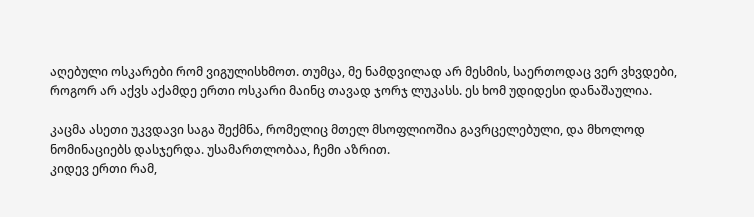აღებული ოსკარები რომ ვიგულისხმოთ. თუმცა, მე ნამდვილად არ მესმის, საერთოდაც ვერ ვხვდები, როგორ არ აქვს აქამდე ერთი ოსკარი მაინც თავად ჯორჯ ლუკასს. ეს ხომ უდიდესი დანაშაულია.

კაცმა ასეთი უკვდავი საგა შექმნა, რომელიც მთელ მსოფლიოშია გავრცელებული, და მხოლოდ ნომინაციებს დასჯერდა. უსამართლობაა, ჩემი აზრით.
კიდევ ერთი რამ,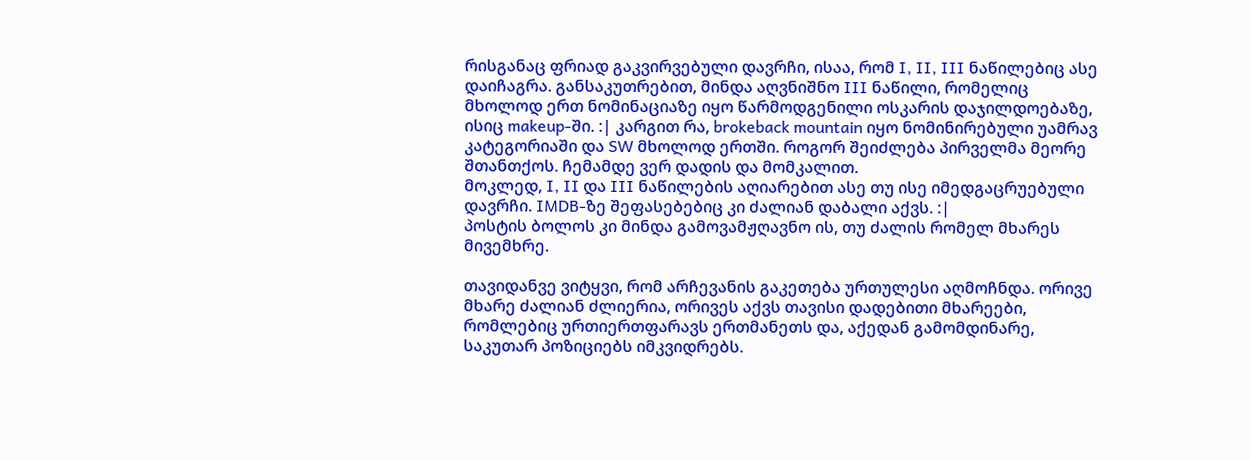რისგანაც ფრიად გაკვირვებული დავრჩი, ისაა, რომ I, II, III ნაწილებიც ასე დაიჩაგრა. განსაკუთრებით, მინდა აღვნიშნო III ნაწილი, რომელიც მხოლოდ ერთ ნომინაციაზე იყო წარმოდგენილი ოსკარის დაჯილდოებაზე, ისიც makeup-ში. :| კარგით რა, brokeback mountain იყო ნომინირებული უამრავ კატეგორიაში და SW მხოლოდ ერთში. როგორ შეიძლება პირველმა მეორე შთანთქოს. ჩემამდე ვერ დადის და მომკალით.
მოკლედ, I, II და III ნაწილების აღიარებით ასე თუ ისე იმედგაცრუებული დავრჩი. IMDB-ზე შეფასებებიც კი ძალიან დაბალი აქვს. :|
პოსტის ბოლოს კი მინდა გამოვამჟღავნო ის, თუ ძალის რომელ მხარეს მივემხრე.

თავიდანვე ვიტყვი, რომ არჩევანის გაკეთება ურთულესი აღმოჩნდა. ორივე მხარე ძალიან ძლიერია, ორივეს აქვს თავისი დადებითი მხარეები, რომლებიც ურთიერთფარავს ერთმანეთს და, აქედან გამომდინარე, საკუთარ პოზიციებს იმკვიდრებს.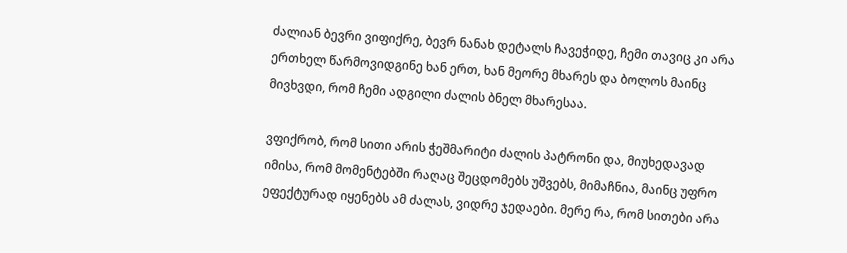ძალიან ბევრი ვიფიქრე, ბევრ ნანახ დეტალს ჩავეჭიდე, ჩემი თავიც კი არა ერთხელ წარმოვიდგინე ხან ერთ, ხან მეორე მხარეს და ბოლოს მაინც მივხვდი, რომ ჩემი ადგილი ძალის ბნელ მხარესაა.

ვფიქრობ, რომ სითი არის ჭეშმარიტი ძალის პატრონი და, მიუხედავად იმისა, რომ მომენტებში რაღაც შეცდომებს უშვებს, მიმაჩნია, მაინც უფრო ეფექტურად იყენებს ამ ძალას, ვიდრე ჯედაები. მერე რა, რომ სითები არა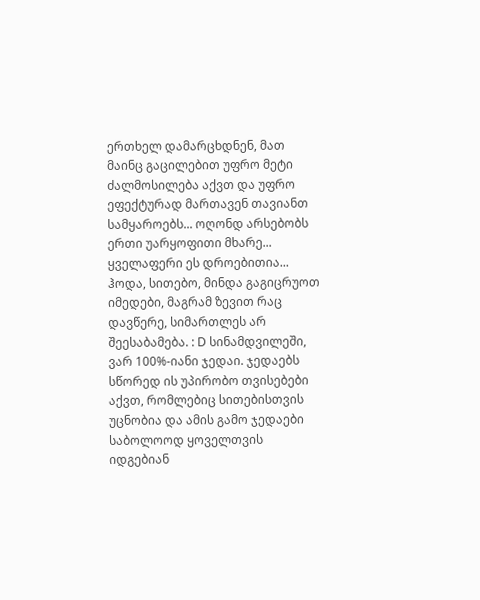ერთხელ დამარცხდნენ, მათ მაინც გაცილებით უფრო მეტი ძალმოსილება აქვთ და უფრო ეფექტურად მართავენ თავიანთ სამყაროებს... ოღონდ არსებობს ერთი უარყოფითი მხარე...
ყველაფერი ეს დროებითია...
ჰოდა, სითებო, მინდა გაგიცრუოთ იმედები, მაგრამ ზევით რაც დავწერე, სიმართლეს არ შეესაბამება. : D სინამდვილეში, ვარ 100%-იანი ჯედაი. ჯედაებს სწორედ ის უპირობო თვისებები აქვთ, რომლებიც სითებისთვის უცნობია და ამის გამო ჯედაები საბოლოოდ ყოველთვის იდგებიან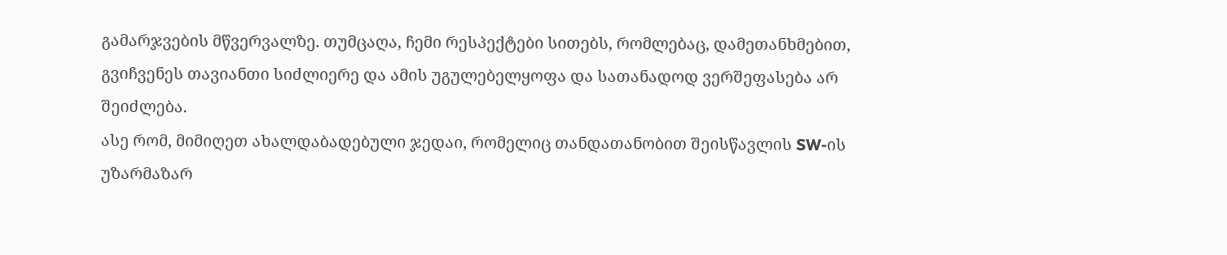გამარჯვების მწვერვალზე. თუმცაღა, ჩემი რესპექტები სითებს, რომლებაც, დამეთანხმებით, გვიჩვენეს თავიანთი სიძლიერე და ამის უგულებელყოფა და სათანადოდ ვერშეფასება არ შეიძლება.
ასე რომ, მიმიღეთ ახალდაბადებული ჯედაი, რომელიც თანდათანობით შეისწავლის SW-ის უზარმაზარ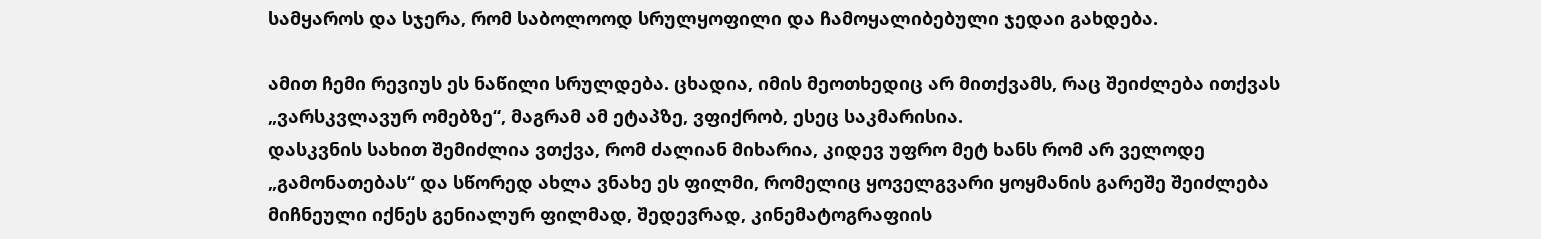სამყაროს და სჯერა, რომ საბოლოოდ სრულყოფილი და ჩამოყალიბებული ჯედაი გახდება.

ამით ჩემი რევიუს ეს ნაწილი სრულდება. ცხადია, იმის მეოთხედიც არ მითქვამს, რაც შეიძლება ითქვას „ვარსკვლავურ ომებზე“, მაგრამ ამ ეტაპზე, ვფიქრობ, ესეც საკმარისია.
დასკვნის სახით შემიძლია ვთქვა, რომ ძალიან მიხარია, კიდევ უფრო მეტ ხანს რომ არ ველოდე „გამონათებას“ და სწორედ ახლა ვნახე ეს ფილმი, რომელიც ყოველგვარი ყოყმანის გარეშე შეიძლება მიჩნეული იქნეს გენიალურ ფილმად, შედევრად, კინემატოგრაფიის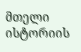მთელი ისტორიის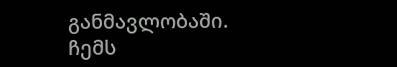განმავლობაში.
ჩემს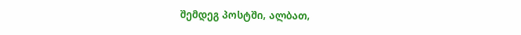შემდეგ პოსტში, ალბათ,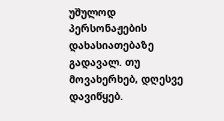უშულოდ პერსონაჟების დახასიათებაზე გადავალ. თუ მოვახერხებ, დღესვე დავიწყებ.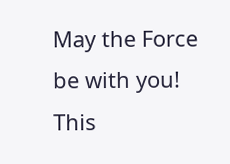May the Force be with you!
This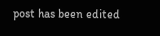post has been edited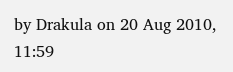by Drakula on 20 Aug 2010, 11:59